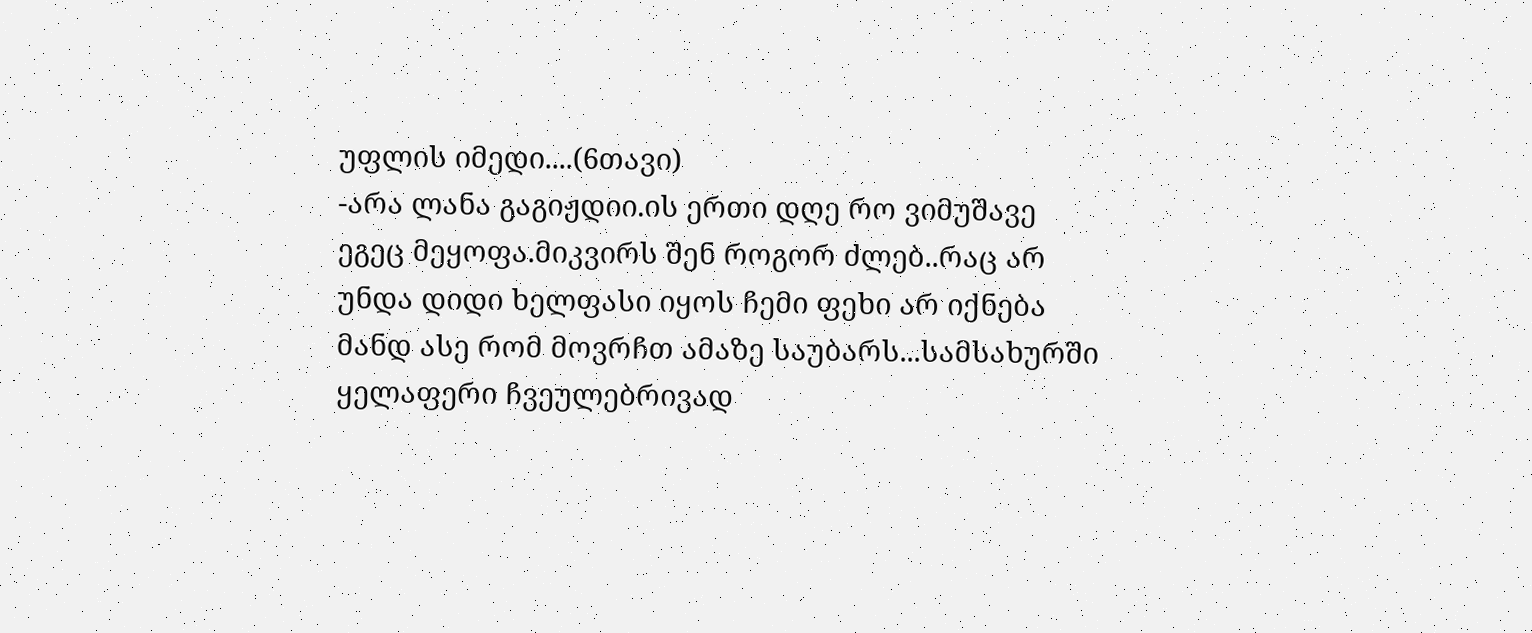უფლის იმედი....(6თავი)
-არა ლანა გაგიჟდიი.ის ერთი დღე რო ვიმუშავე ეგეც მეყოფა.მიკვირს შენ როგორ ძლებ..რაც არ უნდა დიდი ხელფასი იყოს ჩემი ფეხი არ იქნება მანდ ასე რომ მოვრჩთ ამაზე საუბარს...სამსახურში ყელაფერი ჩვეულებრივად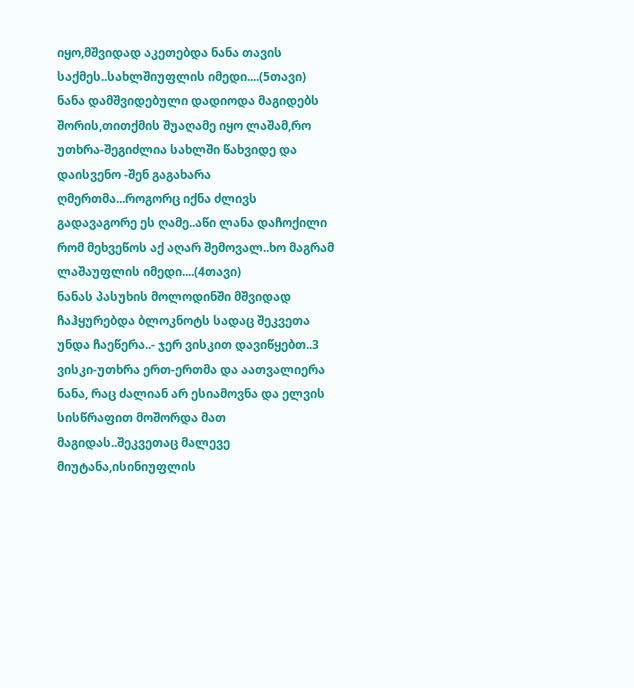იყო,მშვიდად აკეთებდა ნანა თავის საქმეს..სახლშიუფლის იმედი....(5თავი)
ნანა დამშვიდებული დადიოდა მაგიდებს შორის,თითქმის შუაღამე იყო ლაშამ,რო უთხრა-შეგიძლია სახლში წახვიდე და დაისვენო -შენ გაგახარა ღმერთმა...როგორც იქნა ძლივს გადავაგორე ეს ღამე..აწი ლანა დაჩოქილი რომ მეხვეწოს აქ აღარ შემოვალ..ხო მაგრამ ლაშაუფლის იმედი....(4თავი)
ნანას პასუხის მოლოდინში მშვიდად ჩაჰყურებდა ბლოკნოტს სადაც შეკვეთა უნდა ჩაეწერა..- ჯერ ვისკით დავიწყებთ..3 ვისკი-უთხრა ერთ-ერთმა და აათვალიერა ნანა, რაც ძალიან არ ესიამოვნა და ელვის სისწრაფით მოშორდა მათ მაგიდას..შეკვეთაც მალევე მიუტანა,ისინიუფლის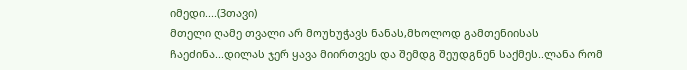იმედი....(3თავი)
მთელი ღამე თვალი არ მოუხუჭავს ნანას,მხოლოდ გამთენიისას ჩაეძინა...დილას ჯერ ყავა მიირთვეს და შემდგ შეუდგნენ საქმეს..ლანა რომ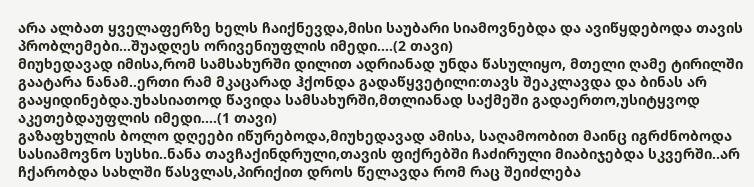არა ალბათ ყველაფერზე ხელს ჩაიქნევდა,მისი საუბარი სიამოვნებდა და ავიწყდებოდა თავის პრობლემები...შუადღეს ორივენიუფლის იმედი....(2 თავი)
მიუხედავად იმისა,რომ სამსახურში დილით ადრიანად უნდა წასულიყო, მთელი ღამე ტირილში გაატარა ნანამ..ერთი რამ მკაცარად ჰქონდა გადაწყვეტილი:თავს შეაკლავდა და ბინას არ გააყიდინებდა.უხასიათოდ წავიდა სამსახურში,მთლიანად საქმეში გადაერთო,უსიტყვოდ აკეთებდაუფლის იმედი....(1 თავი)
გაზაფხულის ბოლო დღეები იწურებოდა,მიუხედავად ამისა, საღამოობით მაინც იგრძნობოდა სასიამოვნო სუსხი..ნანა თავჩაქინდრული,თავის ფიქრებში ჩაძირული მიაბიჯებდა სკვერში..არ ჩქარობდა სახლში წასვლას,პირიქით დროს წელავდა რომ რაც შეიძლება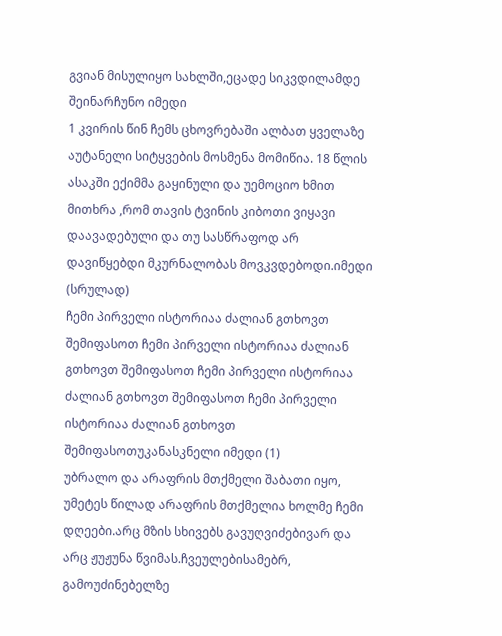გვიან მისულიყო სახლში,ეცადე სიკვდილამდე შეინარჩუნო იმედი
1 კვირის წინ ჩემს ცხოვრებაში ალბათ ყველაზე აუტანელი სიტყვების მოსმენა მომიწია. 18 წლის ასაკში ექიმმა გაყინული და უემოციო ხმით მითხრა ,რომ თავის ტვინის კიბოთი ვიყავი დაავადებული და თუ სასწრაფოდ არ დავიწყებდი მკურნალობას მოვკვდებოდი.იმედი (სრულად)
ჩემი პირველი ისტორიაა ძალიან გთხოვთ შემიფასოთ ჩემი პირველი ისტორიაა ძალიან გთხოვთ შემიფასოთ ჩემი პირველი ისტორიაა ძალიან გთხოვთ შემიფასოთ ჩემი პირველი ისტორიაა ძალიან გთხოვთ შემიფასოთუკანასკნელი იმედი (1)
უბრალო და არაფრის მთქმელი შაბათი იყო, უმეტეს წილად არაფრის მთქმელია ხოლმე ჩემი დღეები.არც მზის სხივებს გავუღვიძებივარ და არც ჟუჟუნა წვიმას.ჩვეულებისამებრ, გამოუძინებელზე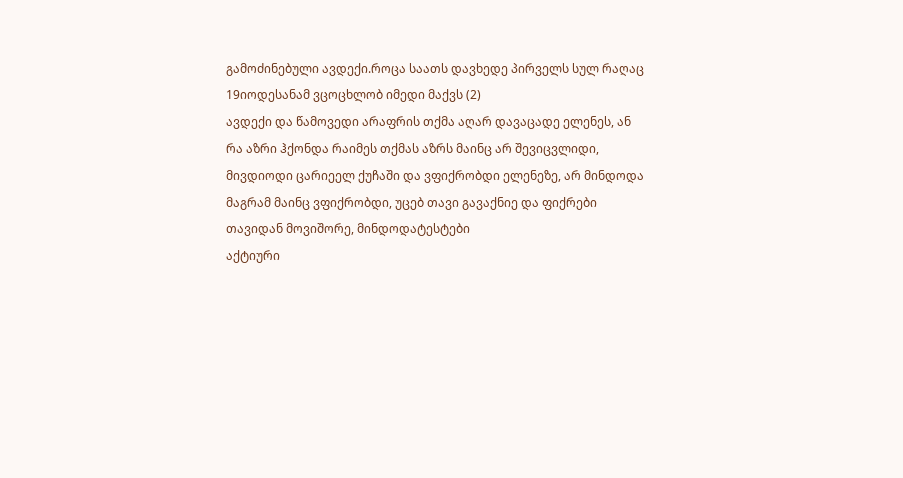გამოძინებული ავდექი.როცა საათს დავხედე პირველს სულ რაღაც 19იოდესანამ ვცოცხლობ იმედი მაქვს (2)
ავდექი და წამოვედი არაფრის თქმა აღარ დავაცადე ელენეს, ან რა აზრი ჰქონდა რაიმეს თქმას აზრს მაინც არ შევიცვლიდი, მივდიოდი ცარიეელ ქუჩაში და ვფიქრობდი ელენეზე, არ მინდოდა მაგრამ მაინც ვფიქრობდი, უცებ თავი გავაქნიე და ფიქრები თავიდან მოვიშორე, მინდოდატესტები
აქტიური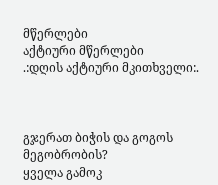მწერლები
აქტიური მწერლები
.:დღის აქტიური მკითხველი:.



გჯერათ ბიჭის და გოგოს მეგობრობის?
ყველა გამოკ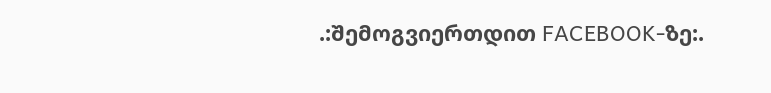.:შემოგვიერთდით FACEBOOK-ზე:.